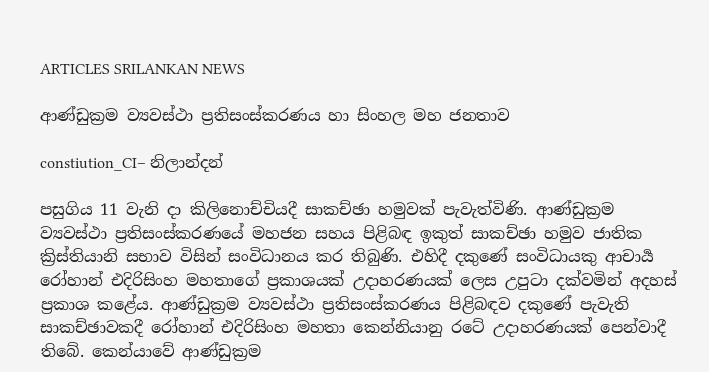ARTICLES SRILANKAN NEWS

ආණ්ඩුක්‍රම ව්‍යවස්ථා ප්‍රතිසංස්කරණය හා සිංහල මහ ජනතාව

constiution_CI– නිලාන්දන්

පසුගිය 11 වැනි දා කිලිනොච්චියදී සාකච්ඡා හමුවක් පැවැත්විණි. ආණ්ඩුක්‍රම ව්‍යවස්ථා ප්‍රතිසංස්කරණයේ මහජන සහය පිළිබඳ ඉකුත් සාකච්ඡා හමුව ජාතික ක්‍රිස්තියානි සභාව විසින් සංවිධානය කර තිබුණි. එහිදී දකුණේ සංවිධායකු ආචාර්‍ය රෝහාන් එදිරිසිංහ මහතාගේ ප්‍රකාශයක් උදාහරණයක් ලෙස උපුටා දක්වමින් අදහස් ප්‍රකාශ කළේය. ආණ්ඩුක්‍රම ව්‍යවස්ථා ප්‍රතිසංස්කරණය පිළිබඳව දකුණේ පැවැති සාකච්ඡාවකදී රෝහාන් එදිරිසිංහ මහතා කෙන්නියානු රටේ උදාහරණයක් පෙන්වාදී තිබේ. කෙන්යාවේ ආණ්ඩුක්‍රම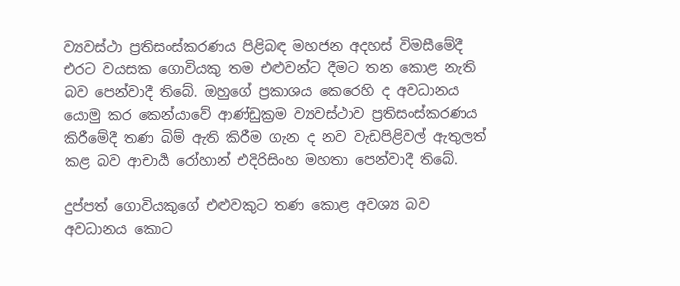ව්‍යවස්ථා ප්‍රතිසංස්කරණය පිළිබඳ මහජන අදහස් විමසීමේදී එරට වයසක ගොවියකු තම එළුවන්ට දීමට තන කොළ නැති බව පෙන්වාදී තිබේ. ඔහුගේ ප්‍රකාශය කෙරෙහි ද අවධානය යොමු කර කෙන්යාවේ ආණ්ඩුක්‍රම ව්‍යවස්ථාව ප්‍රතිසංස්කරණය කිරීමේදී තණ බිම් ඇති කිරීම ගැන ද නව වැඩපිළිවල් ඇතුලත් කළ බව ආචාර්‍ය රෝහාන් එදිරිසිංහ මහතා පෙන්වාදී තිබේ.

දුප්පත් ගොවියකුගේ එළුවකුට තණ කොළ අවශ්‍ය බව අවධානය කොට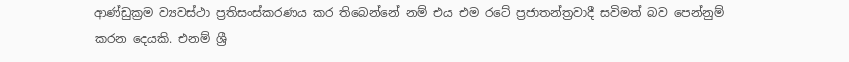ආණ්ඩුක්‍රම ව්‍යවස්ථා ප්‍රතිසංස්කරණය කර තිබෙන්නේ නම් එය එම රටේ ප්‍රජාතන්ත්‍රවාදී සවිමත් බව පෙන්නුම් කරන දෙයකි. එනම් ශ්‍රී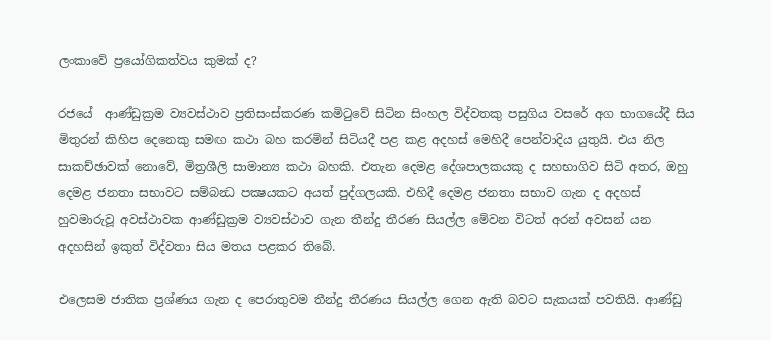ලංකාවේ ප්‍රයෝගිකත්වය කුමක් ද?

රජයේ  ආණ්ඩුක්‍රම ව්‍යවස්ථාව ප්‍රතිසංස්කරණ කමිටුවේ සිටින සිංහල විද්වතකු පසුගිය වසරේ අග භාගයේදී සිය මිතුරන් කිහිප දෙනෙකු සමඟ කථා බහ කරමින් සිටියදී පළ කළ අදහස් මෙහිදී පෙන්වාදිය යුතුයි. එය නිල සාකච්ඡාවක් නොවේ, මිත්‍රශීලි සාමාන්‍ය කථා බහකි. එතැන දෙමළ දේශපාලකයකු ද සහභාගිව සිටි අතර, ඔහු දෙමළ ජනතා සභාවට සම්බන්‍ධ පක්‍ෂයකට අයත් පුද්ගලයකි. එහිදී දෙමළ ජනතා සභාව ගැන ද අදහස් හුවමාරුවූ අවස්ථාවක ආණ්ඩුක්‍රම ව්‍යවස්ථාව ගැන තීන්දු තීරණ සියල්ල මේවන විටත් අරන් අවසන් යන අදහසින් ඉකුත් විද්වතා සිය මතය පළකර තිබේ.

එලෙසම ජාතික ප්‍රශ්ණය ගැන ද පෙරාතුවම තීන්දු තීරණය සියල්ල ගෙන ඇති බවට සැකයක් පවතියි. ආණ්ඩු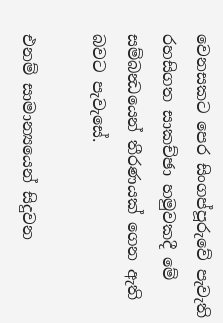වෙනසකට පෙර සිංගප්පූරුවේ පැවැති රහසිගත සාකච්ඡා හමුවකදී මේ සම්බන්‍ධයෙන් තීරණයක් ගෙන ඇති බවට පැවැසේ.

එනම් සාමාන්‍යයෙන් සිදුවන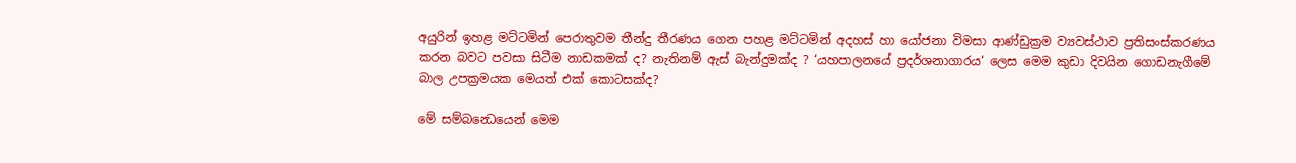අයුරින් ඉහළ මට්ටමින් පෙරාතුවම තීන්දු තීරණය ගෙන පහළ මට්ටමින් අදහස් හා යෝජනා විමසා ආණ්ඩුක්‍රම ව්‍යවස්ථාව ප්‍රතිසංස්කරණය කරන බවට පවසා සිටීම නාඩකමක් ද? නැතිනම් ඇස් බැන්දුමක්ද ? ‘යහපාලනයේ ප්‍රදර්ශනාගාරය‘ ලෙස මෙම කුඩා දිවයින ගොඩනැගීමේ බාල උපක්‍රමයක මෙයත් එක් කොටසක්ද?

මේ සම්බන්‍ධෙයෙන් මෙම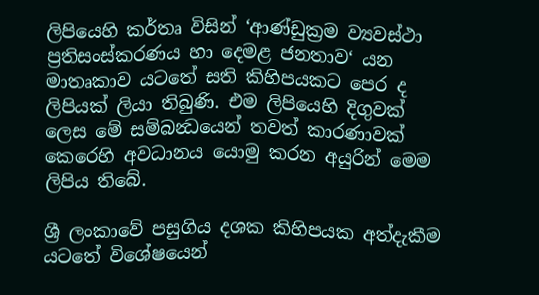ලිපියෙහි කර්තෘ විසින් ‘ආණ්ඩුක්‍රම ව්‍යවස්ථා ප්‍රතිසංස්කරණය හා දෙමළ ජනතාව‘ යන මාතෘකාව යටතේ සති කිහිපයකට පෙර ද ලිපියක් ලියා තිබුණි. එම ලිපියෙහි දිගුවක් ලෙස මේ සම්බන්‍ධයෙන් තවත් කාරණාවක් කෙරෙහි අවධානය යොමු කරන අයුරින් මෙම ලිපිය තිබේ.

ශ්‍රී ලංකාවේ පසුගිය දශක කිහිපයක අත්දැකීම යටතේ විශේෂයෙන්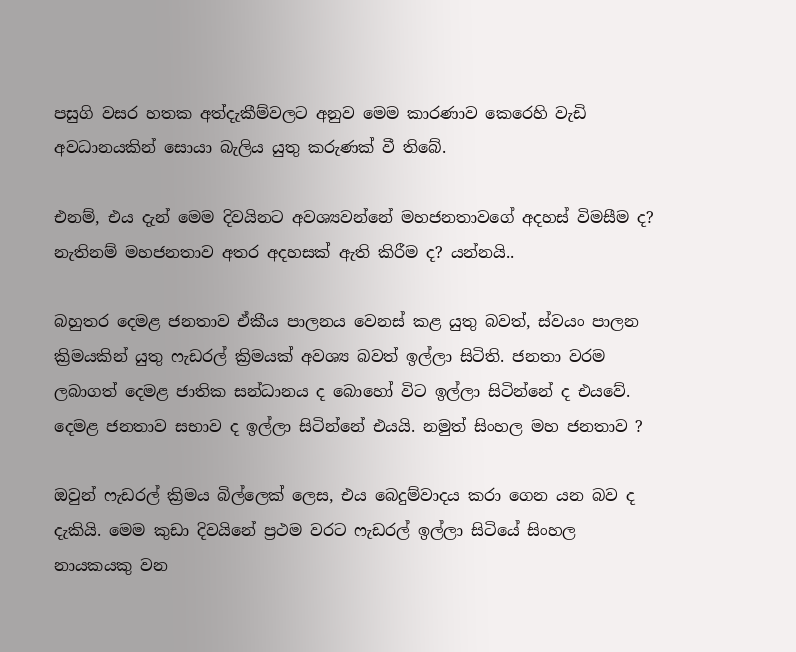පසුගි වසර හතක අත්දැකීම්වලට අනුව මෙම කාරණාව කෙරෙහි වැඩි අවධානයකින් සොයා බැලිය යුතු කරුණක් වී තිබේ.

එනම්, එය දැන් මෙම දිවයිනට අවශ්‍යවන්නේ මහජනතාවගේ අදහස් විමසීම ද? නැතිනම් මහජනතාව අතර අදහසක් ඇති කිරීම ද? යන්නයි..

බහුතර දෙමළ ජනතාව ඒකීය පාලනය වෙනස් කළ යුතු බවත්, ස්වයං පාලන ක්‍රිමයකින් යුතු ෆැඩරල් ක්‍රිමයක් අවශ්‍ය බවත් ඉල්ලා සිටිති. ජනතා වරම ලබාගත් දෙමළ ජාතික සන්ධානය ද බොහෝ විට ඉල්ලා සිටින්නේ ද එයවේ. දෙමළ ජනතාව සභාව ද ඉල්ලා සිටින්නේ එයයි. නමුත් සිංහල මහ ජනතාව ?

ඔවුන් ෆැඩරල් ක්‍රිමය බිල්ලෙක් ලෙස, එය බෙදුම්වාදය කරා ගෙන යන බව ද දැකියි. මෙම කුඩා දිවයිනේ ප්‍රථම වරට ෆැඩරල් ඉල්ලා සිටියේ සිංහල නායකයකු වන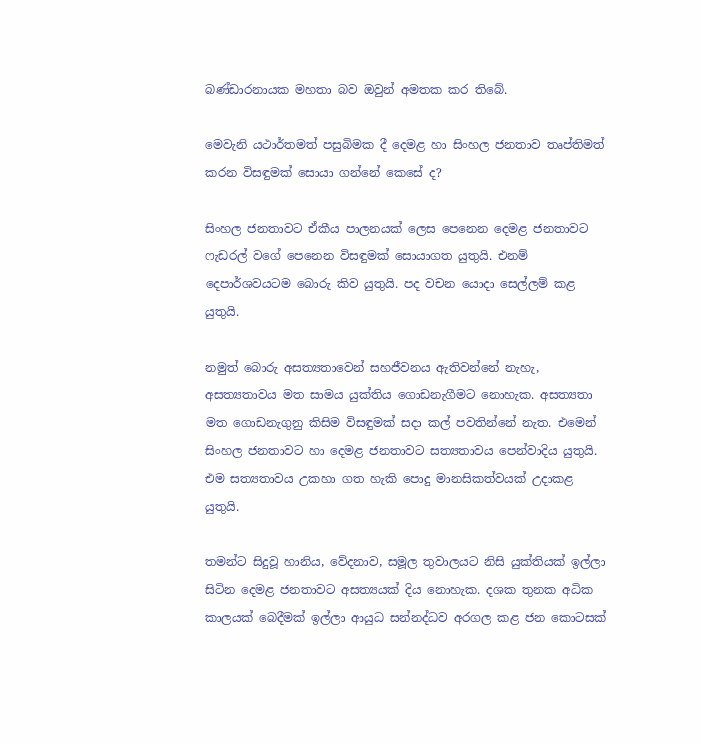බණ්ඩාරනායක මහතා බව ඔවුන් අමතක කර තිබේ.

මෙවැනි යථාර්තමත් පසුබිමක දී දෙමළ හා සිංහල ජනතාව තෘප්තිමත් කරන විසඳුමක් සොයා ගන්නේ කෙසේ ද?

සිංහල ජනතාවට ඒකීය පාලනයක් ලෙස පෙනෙන දෙමළ ජනතාවට ෆැඩරල් වගේ පෙනෙන විසඳුමක් සොයාගත යුතුයි. එනම් දෙපාර්ශවයටම බොරු කිව යුතුයි. පද වචන යොදා සෙල්ලම් කළ යුතුයි.

නමුත් බොරු අසත්‍යතාවෙන් සහජීවනය ඇතිවන්නේ නැහැ, අසත්‍යතාවය මත සාමය යුක්තිය ගොඩනැගීමට නොහැක. අසත්‍යතා මත ගොඩනැගුනු කිසිම විසඳුමක් සදා කල් පවතින්නේ නැත. එමෙන් සිංහල ජනතාවට හා දෙමළ ජනතාවට සත්‍යතාවය පෙන්වාදිය යුතුයි. එම සත්‍යතාවය උකහා ගත හැකි පොදු මානසිකත්වයක් උදාකළ යුතුයි.

තමන්ට සිදුවූ හානිය, වේදනාව, සමූල තුවාලයට නිසි යුක්තියක් ඉල්ලා සිටින දෙමළ ජනතාවට අසත්‍යයක් දිය නොහැක. දශක තුනක අධික කාලයක් බෙදීමක් ඉල්ලා ආයුධ සන්නද්ධව අරගල කළ ජන කොටසක්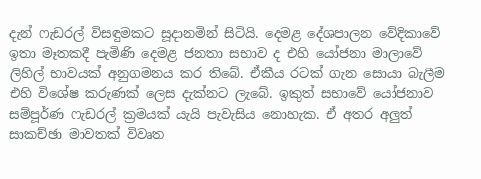දැන් ෆැඩරල් විසඳුමකට සූදානමින් සිටියි. දෙමළ දේශපාලන වේදිකාවේ ඉතා මෑතකදී පැමිණි දෙමළ ජනතා සභාව ද එහි යෝජනා මාලාවේ ලිහිල් භාවයක් අනුගමනය කර තිබේ. ඒකීය රටක් ගැන සොයා බැලීම එහි විශේෂ කරුණක් ලෙස දැක්නට ලැබේ. ඉකුත් සභාවේ යෝජනාව සම්පූර්ණ ෆැඩරල් ක්‍රමයක් යැයි පැවැසිය නොහැක. ඒ අතර අලුත් සාකච්ඡා මාවතක් විවෘත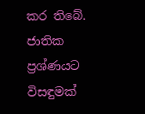කර තිබේ. ජාතික ප්‍රශ්ණයට විසඳුමක්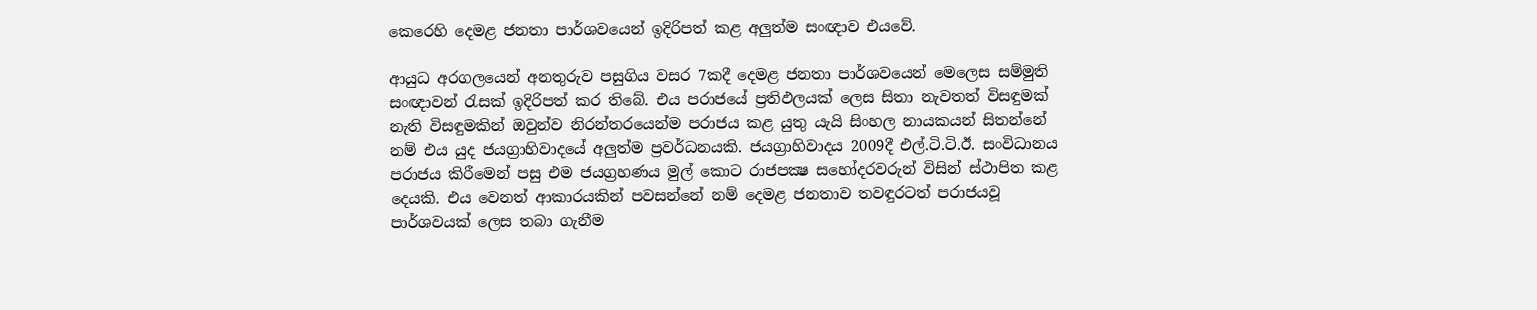කෙරෙහි දෙමළ ජනතා පාර්ශවයෙන් ඉදිරිපත් කළ අලුත්ම සංඥාව එයවේ.

ආයුධ අරගලයෙන් අනතුරුව පසුගිය වසර 7කදී දෙමළ ජනතා පාර්ශවයෙන් මෙලෙස සම්මුති සංඥාවන් රැසක් ඉදිරිපත් කර තිබේ. එය පරාජයේ ප්‍රතිඵලයක් ලෙස සිතා නැවතත් විසඳුමක් නැති විසඳුමකින් ඔවුන්ව නිරන්තරයෙන්ම පරාජය කළ යුතු යැයි සිංහල නායකයන් සිතන්නේ නම් එය යුද ජයග්‍රාහිවාදයේ අලුත්ම ප්‍රවර්ධනයකි. ජයග්‍රාහිවාදය 2009දී එල්.ටි.ටි.ඊ. සංවිධානය පරාජය කිරීමෙන් පසු එම ජයග්‍රහණය මුල් කොට රාජපක්‍ෂ සහෝදරවරුන් විසින් ස්ථාපිත කළ දෙයකි. එය වෙනත් ආකාරයකින් පවසන්නේ නම් දෙමළ ජනතාව තවඳුරටත් පරාජයවූ පාර්ශවයක් ලෙස තබා ගැනීම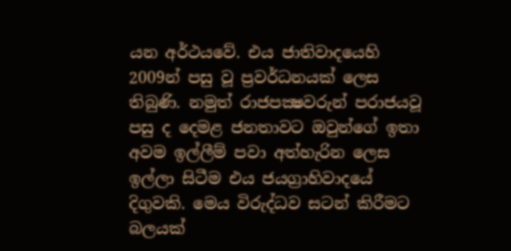යන අර්ථයවේ. එය ජාතිවාදයෙහි 2009න් පසු වූ ප්‍රවර්ධනයක් ලෙස තිබුණි. නමුත් රාජපක්‍ෂවරුන් පරාජයවූ පසු ද දෙමළ ජනතාවට ඔවුන්ගේ ඉතා අවම ඉල්ලීම් පවා අත්හැරින ලෙස ඉල්ලා සිටීම එය ජයග්‍රාහිවාදයේ දිගුවකි. මෙය විරුද්ධව සටන් කිරීමට බලයක්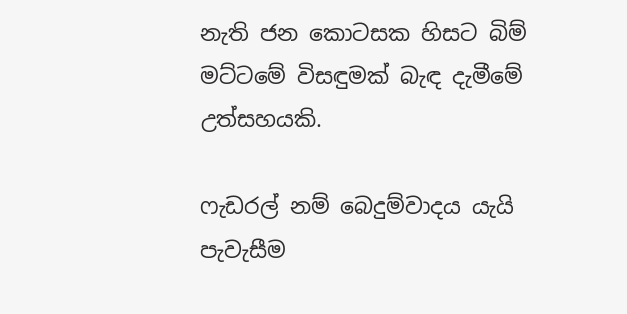නැති ජන කොටසක හිසට බිම් මට්ටමේ විසඳුමක් බැඳ දැමීමේ උත්සහයකි.

ෆැඩරල් නම් බෙදුම්වාදය යැයි පැවැසීම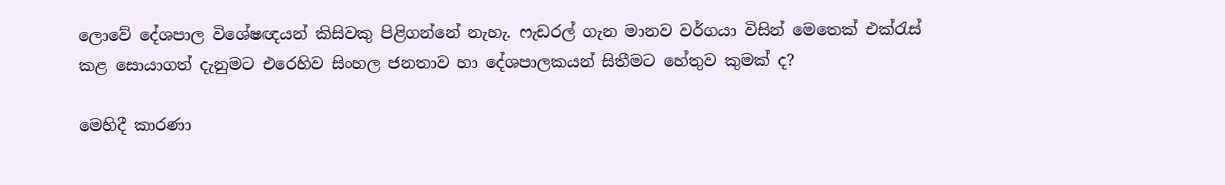ලොවේ දේශපාල විශේෂඥයන් කිසිවකු පිළිගන්නේ නැහැ. ෆැඩරල් ගැන මානව වර්ගයා විසින් මෙතෙක් එක්රැස් කළ සොයාගත් දැනුමට එරෙහිව සිංහල ජනතාව හා දේශපාලකයන් සිතීමට හේතුව කුමක් ද?

මෙහිදී කාරණා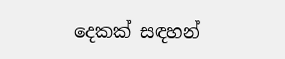දෙකක් සඳහන්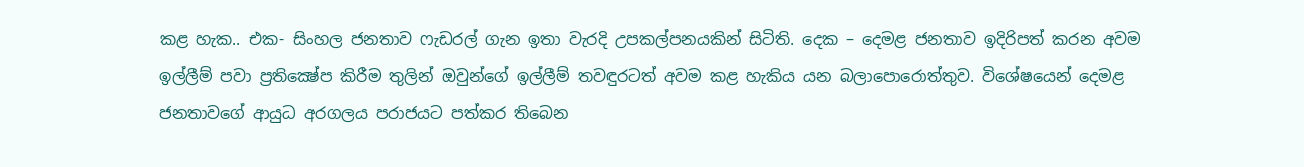කළ හැක.. එක- සිංහල ජනතාව ෆැඩරල් ගැන ඉතා වැරදි උපකල්පනයකින් සිටිති. දෙක – දෙමළ ජනතාව ඉදිරිපත් කරන අවම ඉල්ලීම් පවා ප්‍රතික්‍ෂේප කිරීම තුලින් ඔවුන්ගේ ඉල්ලීම් තවඳුරටත් අවම කළ හැකිය යන බලාපොරොත්තුව. විශේෂයෙන් දෙමළ ජනතාවගේ ආයුධ අරගලය පරාජයට පත්කර තිබෙන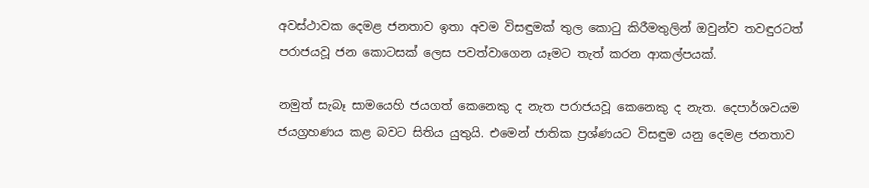අවස්ථාවක දෙමළ ජනතාව ඉතා අවම විසඳුමක් තුල කොටු කිරීමතුලින් ඔවුන්ව තවඳුරටත් පරාජයවූ ජන කොටසක් ලෙස පවත්වාගෙන යෑමට තැත් කරන ආකල්පයක්.

නමුත් සැබෑ සාමයෙහි ජයගත් කෙනෙකු ද නැත පරාජයවූ කෙනෙකු ද නැත. දෙපාර්ශවයම ජයග්‍රහණය කළ බවට සිතිය යුතුයි. එමෙන් ජාතික ප්‍රශ්ණයට විසඳුම යනු දෙමළ ජනතාව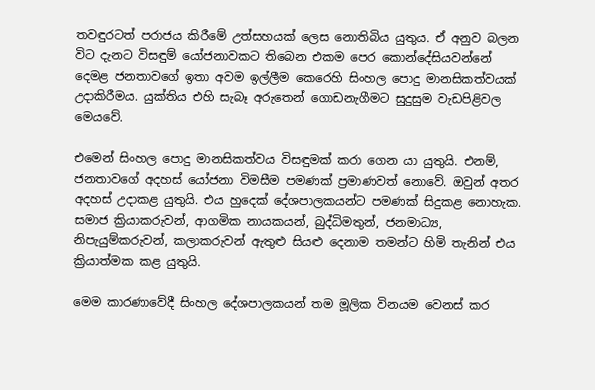තවඳුරටත් පරාජය කිරීමේ උත්සහයක් ලෙස නොතිබිය යුතුය. ඒ අනුව බලන විට දැනට විසඳුම් යෝජනාවකට තිබෙන එකම පෙර කොන්දේසියවන්නේ දෙමළ ජනතාවගේ ඉතා අවම ඉල්ලීම කෙරෙහි සිංහල පොදු මානසිකත්වයක් උදාකිරීමය. යුක්තිය එහි සැබෑ අරුතෙන් ගොඩනැගීමට සුදුසුම වැඩපිළිවල මෙයවේ.

එමෙන් සිංහල පොදු මානසිකත්වය විසඳුමක් කරා ගෙන යා යුතුයි. එනම්, ජනතාවගේ අදහස් යෝජනා විමසීම පමණක් ප්‍රමාණවත් නොවේ. ඔවුන් අතර අදහස් උදාකළ යුතුයි. එය හුදෙක් දේශපාලකයන්ට පමණක් සිදුකළ නොහැක. සමාජ ක්‍රියාකරුවන්, ආගමික නායකයන්, බුද්ධිමතුන්, ජනමාධ්‍ය, නිපැයුම්කරුවන්, කලාකරුවන් ඇතුළු සියළු දෙනාම තමන්ට හිමි තැනින් එය ක්‍රියාත්මක කළ යුතුයි.

මෙම කාරණාවේදී සිංහල දේශපාලකයන් තම මූලික විනයම වෙනස් කර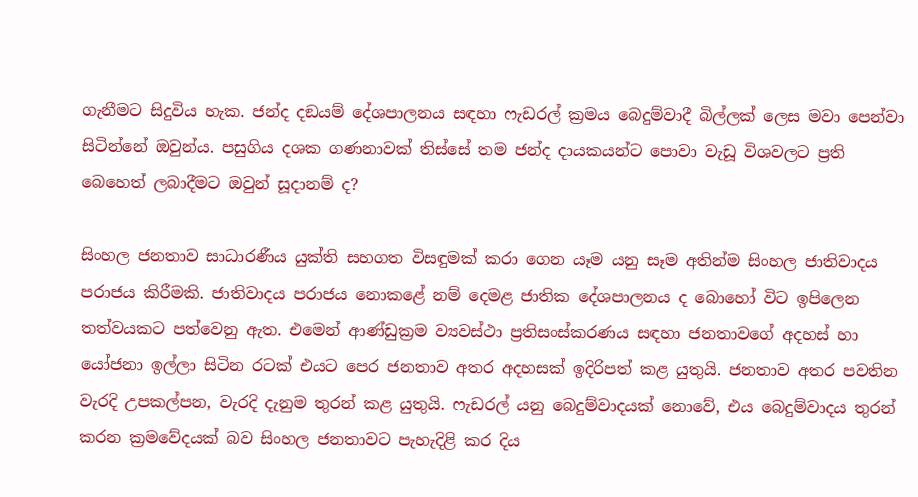ගැනීමට සිදුවිය හැක. ජන්ද දඞයම් දේශපාලනය සඳහා ෆැඩරල් ක්‍රමය බෙදුම්වාදී බිල්ලක් ලෙස මවා පෙන්වා සිටින්නේ ඔවුන්ය. පසුගිය දශක ගණනාවක් තිස්සේ තම ජන්ද දායකයන්ට පොවා වැඩූ විශවලට ප්‍රති බෙහෙත් ලබාදීමට ඔවුන් සූදානම් ද?

සිංහල ජනතාව සාධාරණීය යුක්ති සහගත විසඳුමක් කරා ගෙන යෑම යනු සෑම අතින්ම සිංහල ජාතිවාදය පරාජය කිරීමකි. ජාතිවාදය පරාජය නොකළේ නම් දෙමළ ජාතික දේශපාලනය ද බොහෝ විට ඉපිලෙන තත්වයකට පත්වෙනු ඇත. එමෙන් ආණ්ඩුක්‍රම ව්‍යවස්ථා ප්‍රතිසංස්කරණය සඳහා ජනතාවගේ අදහස් හා යෝජනා ඉල්ලා සිටින රටක් එයට පෙර ජනතාව අතර අදහසක් ඉදිරිපත් කළ යුතුයි. ජනතාව අතර පවතින වැරදි උපකල්පන, වැරදි දැනුම තුරන් කළ යුතුයි. ෆැඩරල් යනු බෙදුම්වාදයක් නොවේ, එය බෙදුම්වාදය තුරන් කරන ක්‍රමවේදයක් බව සිංහල ජනතාවට පැහැදිළි කර දිය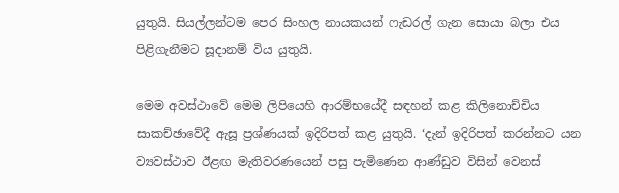යුතුයි. සියල්ලන්ටම පෙර සිංහල නායකයන් ෆැඩරල් ගැන සොයා බලා එය පිළිගැනීමට සූදානම් විය යුතුයි.

මෙම අවස්ථාවේ මෙම ලිපියෙහි ආරම්භයේදී සඳහන් කළ කිලිනොච්චිය සාකච්ඡාවේදී ඇසූ ප්‍රශ්ණයක් ඉදිරිපත් කළ යුතුයි. ‘දැන් ඉදිරිපත් කරන්නට යන ව්‍යවස්ථාව ඊළඟ මැතිවරණයෙන් පසු පැමිණෙන ආණ්ඩුව විසින් වෙනස්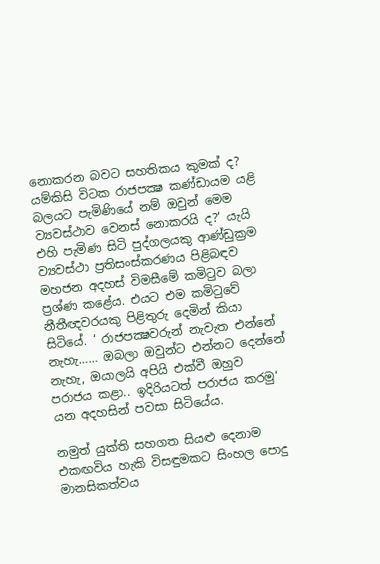නොකරන බවට සහතිකය කුමක් ද? යම්කිසි විටක රාජපක්‍ෂ කණ්ඩායම යළි බලයට පැමිණියේ නම් ඔවුන් මෙම ව්‍යවස්ථාව වෙනස් නොකරයි ද?‘ යැයි එහි පැමිණ සිටි පුද්ගලයකු ආණ්ඩුක්‍රම ව්‍යවස්ථා ප්‍රතිසංස්කරණය පිළිබඳව මහජන අදහස් විමසීමේ කමිටුව බලා ප්‍රශ්ණ කළේය. එයට එම කමිටුවේ නීතීඥවරයකු පිළිතුරු දෙමින් කියා සිටියේ. ‘ රාජපක්‍ෂවරුන් නැවැත එන්නේ නැහැ…… ඔබලා ඔවුන්ට එන්නට දෙන්නේ නැහැ, ඔයාලයි අපියි එක්වී ඔහුව පරාජය කළා.. ඉදිරියටත් පරාජය කරමු‘ යන අදහසින් පවසා සිටියේය.

නමුත් යුක්ති සහගත සියළු දෙනාම එකඟවිය හැකි විසඳුමකට සිංහල පොදු මානසිකත්වය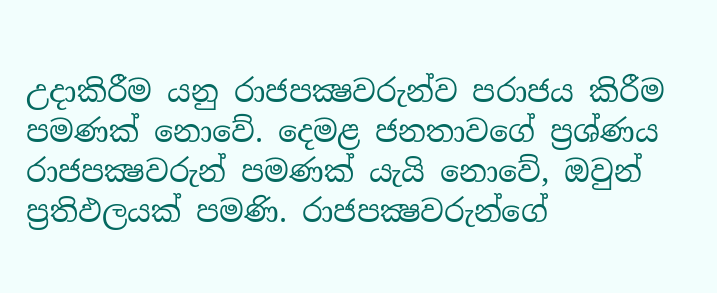උදාකිරීම යනු රාජපක්‍ෂවරුන්ව පරාජය කිරීම පමණක් නොවේ. දෙමළ ජනතාවගේ ප්‍රශ්ණය රාජපක්‍ෂවරුන් පමණක් යැයි නොවේ, ඔවුන් ප්‍රතිඵලයක් පමණි. රාජපක්‍ෂවරුන්ගේ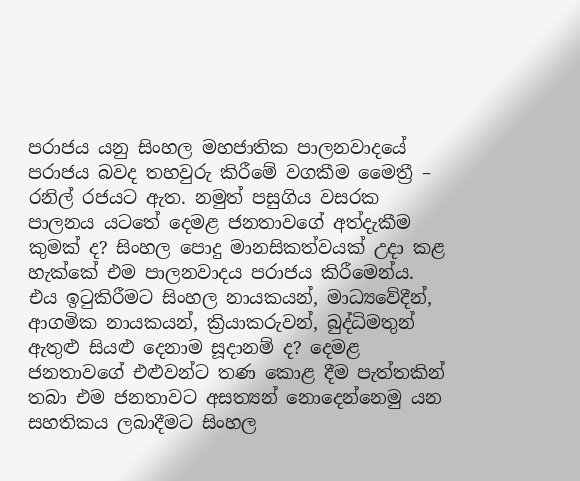පරාජය යනු සිංහල මහජාතික පාලනවාදයේ පරාජය බවද තහවුරු කිරීමේ වගකීම මෛත්‍රී – රනිල් රජයට ඇත. නමුත් පසුගිය වසරක පාලනය යටතේ දෙමළ ජනතාවගේ අත්දැකීම කුමක් ද? සිංහල පොදු මානසිකත්වයක් උදා කළ හැක්කේ එම පාලනවාදය පරාජය කිරීමෙන්ය. එය ඉටුකිරීමට සිංහල නායකයන්, මාධ්‍යවේදීන්, ආගමික නායකයන්, ක්‍රියාකරුවන්, බුද්ධිමතුන් ඇතුළු සියළු දෙනාම සූදානම් ද? දෙමළ ජනතාවගේ එළුවන්ට තණ කොළ දීම පැත්තකින් තබා එම ජනතාවට අසත්‍යන් නොදෙන්නෙමු යන සහතිකය ලබාදීමට සිංහල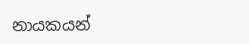නායකයන්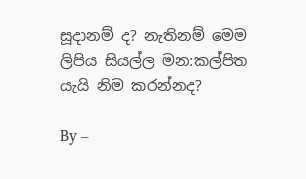සූදානම් ද? නැතිනම් මෙම ලිපිය සියල්ල මන:කල්පිත යැයි නිම කරන්නද?

By –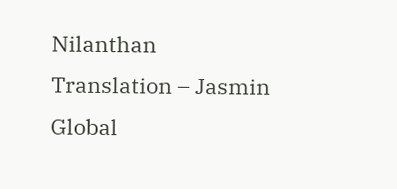Nilanthan
Translation – Jasmin
Global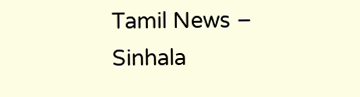Tamil News – Sinhala